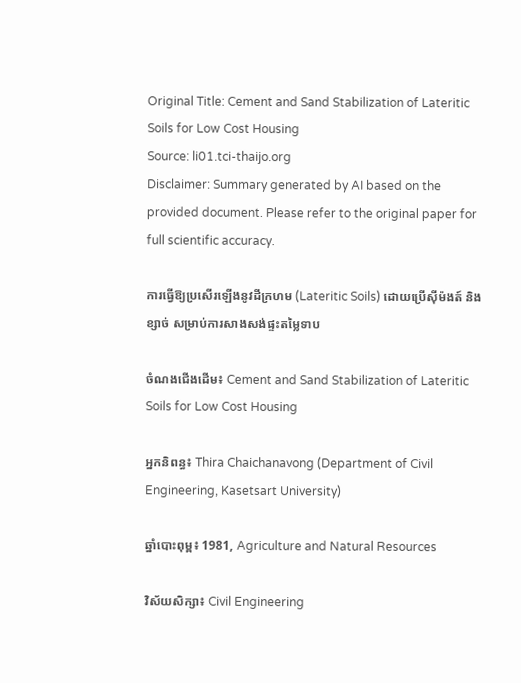Original Title: Cement and Sand Stabilization of Lateritic Soils for Low Cost Housing
Source: li01.tci-thaijo.org
Disclaimer: Summary generated by AI based on the provided document. Please refer to the original paper for full scientific accuracy.

ការធ្វើឱ្យប្រសើរឡើងនូវដីក្រហម (Lateritic Soils) ដោយប្រើស៊ីម៉ងត៍ និងខ្សាច់ សម្រាប់ការសាងសង់ផ្ទះតម្លៃទាប

ចំណងជើងដើម៖ Cement and Sand Stabilization of Lateritic Soils for Low Cost Housing

អ្នកនិពន្ធ៖ Thira Chaichanavong (Department of Civil Engineering, Kasetsart University)

ឆ្នាំបោះពុម្ព៖ 1981, Agriculture and Natural Resources

វិស័យសិក្សា៖ Civil Engineering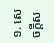១. សេចក្តីស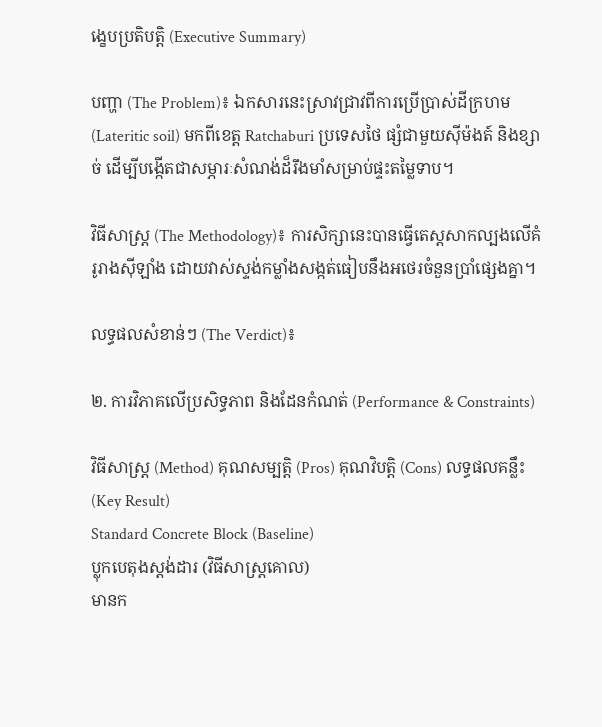ង្ខេបប្រតិបត្តិ (Executive Summary)

បញ្ហា (The Problem)៖ ឯកសារនេះស្រាវជ្រាវពីការប្រើប្រាស់ដីក្រហម (Lateritic soil) មកពីខេត្ត Ratchaburi ប្រទេសថៃ ផ្សំជាមួយស៊ីម៉ងត៍ និងខ្សាច់ ដើម្បីបង្កើតជាសម្ភារៈសំណង់ដ៏រឹងមាំសម្រាប់ផ្ទះតម្លៃទាប។

វិធីសាស្ត្រ (The Methodology)៖ ការសិក្សានេះបានធ្វើតេស្តសាកល្បងលើគំរូរាងស៊ីឡាំង ដោយវាស់ស្ទង់កម្លាំងសង្កត់ធៀបនឹងអថេរចំនួនប្រាំផ្សេងគ្នា។

លទ្ធផលសំខាន់ៗ (The Verdict)៖

២. ការវិភាគលើប្រសិទ្ធភាព និងដែនកំណត់ (Performance & Constraints)

វិធីសាស្ត្រ (Method) គុណសម្បត្តិ (Pros) គុណវិបត្តិ (Cons) លទ្ធផលគន្លឹះ (Key Result)
Standard Concrete Block (Baseline)
ប្លុកបេតុងស្ដង់ដារ (វិធីសាស្ត្រគោល)
មានក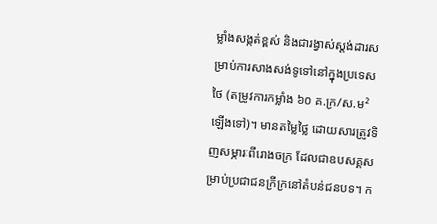ម្លាំងសង្កត់ខ្ពស់ និងជារង្វាស់ស្ដង់ដារសម្រាប់ការសាងសង់ទូទៅនៅក្នុងប្រទេសថៃ (តម្រូវការកម្លាំង ៦០ គ.ក្រ/ស.ម² ឡើងទៅ)។ មានតម្លៃថ្លៃ ដោយសារត្រូវទិញសម្ភារៈពីរោងចក្រ ដែលជាឧបសគ្គសម្រាប់ប្រជាជនក្រីក្រនៅតំបន់ជនបទ។ ក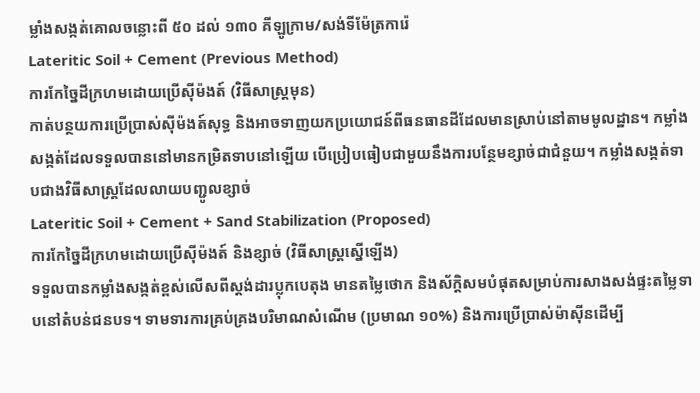ម្លាំងសង្កត់គោលចន្លោះពី ៥០ ដល់ ១៣០ គីឡូក្រាម/សង់ទីម៉ែត្រការ៉េ
Lateritic Soil + Cement (Previous Method)
ការកែច្នៃដីក្រហមដោយប្រើស៊ីម៉ងត៍ (វិធីសាស្ត្រមុន)
កាត់បន្ថយការប្រើប្រាស់ស៊ីម៉ងត៍សុទ្ធ និងអាចទាញយកប្រយោជន៍ពីធនធានដីដែលមានស្រាប់នៅតាមមូលដ្ឋាន។ កម្លាំងសង្កត់ដែលទទួលបាននៅមានកម្រិតទាបនៅឡើយ បើប្រៀបធៀបជាមួយនឹងការបន្ថែមខ្សាច់ជាជំនួយ។ កម្លាំងសង្កត់ទាបជាងវិធីសាស្ត្រដែលលាយបញ្ជូលខ្សាច់
Lateritic Soil + Cement + Sand Stabilization (Proposed)
ការកែច្នៃដីក្រហមដោយប្រើស៊ីម៉ងត៍ និងខ្សាច់ (វិធីសាស្ត្រស្នើឡើង)
ទទួលបានកម្លាំងសង្កត់ខ្ពស់លើសពីស្តង់ដារប្លុកបេតុង មានតម្លៃថោក និងស័ក្តិសមបំផុតសម្រាប់ការសាងសង់ផ្ទះតម្លៃទាបនៅតំបន់ជនបទ។ ទាមទារការគ្រប់គ្រងបរិមាណសំណើម (ប្រមាណ ១០%) និងការប្រើប្រាស់ម៉ាស៊ីនដើម្បី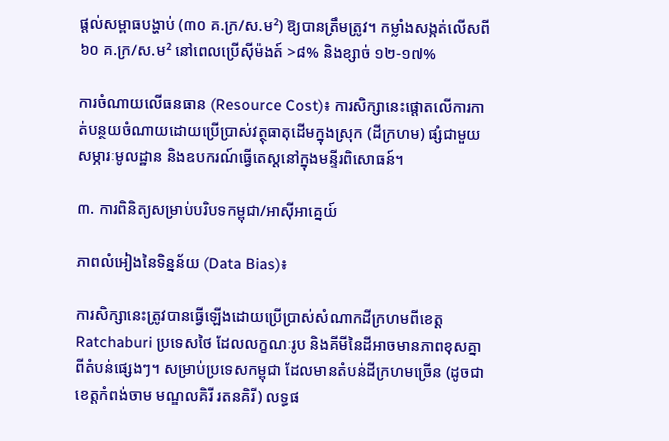ផ្តល់សម្ពាធបង្ហាប់ (៣០ គ.ក្រ/ស.ម²) ឱ្យបានត្រឹមត្រូវ។ កម្លាំងសង្កត់លើសពី ៦០ គ.ក្រ/ស.ម² នៅពេលប្រើស៊ីម៉ងត៍ >៨% និងខ្សាច់ ១២-១៧%

ការចំណាយលើធនធាន (Resource Cost)៖ ការសិក្សានេះផ្តោតលើការកាត់បន្ថយចំណាយដោយប្រើប្រាស់វត្ថុធាតុដើមក្នុងស្រុក (ដីក្រហម) ផ្សំជាមួយសម្ភារៈមូលដ្ឋាន និងឧបករណ៍ធ្វើតេស្តនៅក្នុងមន្ទីរពិសោធន៍។

៣. ការពិនិត្យសម្រាប់បរិបទកម្ពុជា/អាស៊ីអាគ្នេយ៍

ភាពលំអៀងនៃទិន្នន័យ (Data Bias)៖

ការសិក្សានេះត្រូវបានធ្វើឡើងដោយប្រើប្រាស់សំណាកដីក្រហមពីខេត្ត Ratchaburi ប្រទេសថៃ ដែលលក្ខណៈរូប និងគីមីនៃដីអាចមានភាពខុសគ្នាពីតំបន់ផ្សេងៗ។ សម្រាប់ប្រទេសកម្ពុជា ដែលមានតំបន់ដីក្រហមច្រើន (ដូចជាខេត្តកំពង់ចាម មណ្ឌលគិរី រតនគិរី) លទ្ធផ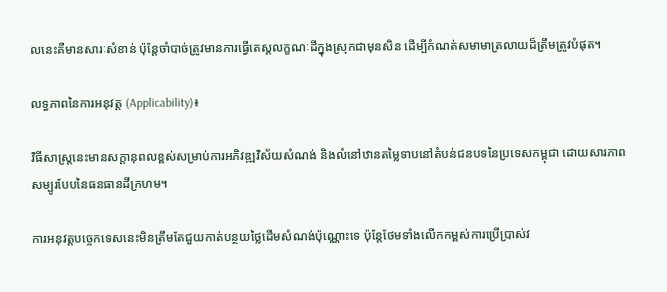លនេះគឺមានសារៈសំខាន់ ប៉ុន្តែចាំបាច់ត្រូវមានការធ្វើតេស្តលក្ខណៈដីក្នុងស្រុកជាមុនសិន ដើម្បីកំណត់សមាមាត្រលាយដ៏ត្រឹមត្រូវបំផុត។

លទ្ធភាពនៃការអនុវត្ត (Applicability)៖

វិធីសាស្ត្រនេះមានសក្តានុពលខ្ពស់សម្រាប់ការអភិវឌ្ឍវិស័យសំណង់ និងលំនៅឋានតម្លៃទាបនៅតំបន់ជនបទនៃប្រទេសកម្ពុជា ដោយសារភាពសម្បូរបែបនៃធនធានដីក្រហម។

ការអនុវត្តបច្ចេកទេសនេះមិនត្រឹមតែជួយកាត់បន្ថយថ្លៃដើមសំណង់ប៉ុណ្ណោះទេ ប៉ុន្តែថែមទាំងលើកកម្ពស់ការប្រើប្រាស់វ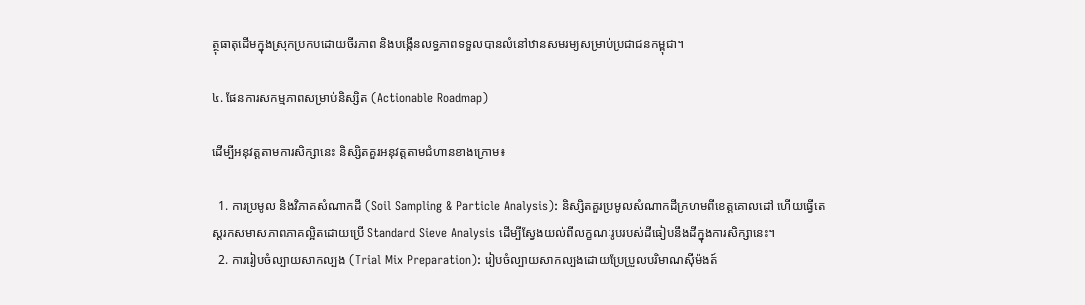ត្ថុធាតុដើមក្នុងស្រុកប្រកបដោយចីរភាព និងបង្កើនលទ្ធភាពទទួលបានលំនៅឋានសមរម្យសម្រាប់ប្រជាជនកម្ពុជា។

៤. ផែនការសកម្មភាពសម្រាប់និស្សិត (Actionable Roadmap)

ដើម្បីអនុវត្តតាមការសិក្សានេះ និស្សិតគួរអនុវត្តតាមជំហានខាងក្រោម៖

  1. ការប្រមូល និងវិភាគសំណាកដី (Soil Sampling & Particle Analysis): និស្សិតគួរប្រមូលសំណាកដីក្រហមពីខេត្តគោលដៅ ហើយធ្វើតេស្តរកសមាសភាពភាគល្អិតដោយប្រើ Standard Sieve Analysis ដើម្បីស្វែងយល់ពីលក្ខណៈរូបរបស់ដីធៀបនឹងដីក្នុងការសិក្សានេះ។
  2. ការរៀបចំល្បាយសាកល្បង (Trial Mix Preparation): រៀបចំល្បាយសាកល្បងដោយប្រែប្រួលបរិមាណស៊ីម៉ងត៍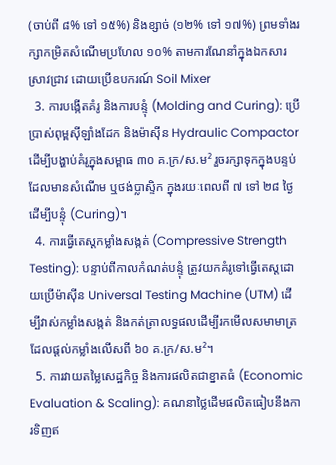(ចាប់ពី ៨% ទៅ ១៥%) និងខ្សាច់ (១២% ទៅ ១៧%) ព្រមទាំងរក្សាកម្រិតសំណើមប្រហែល ១០% តាមការណែនាំក្នុងឯកសារស្រាវជ្រាវ ដោយប្រើឧបករណ៍ Soil Mixer
  3. ការបង្កើតគំរូ និងការបន្ទុំ (Molding and Curing): ប្រើប្រាស់ពុម្ពស៊ីឡាំងដែក និងម៉ាស៊ីន Hydraulic Compactor ដើម្បីបង្ហាប់គំរូក្នុងសម្ពាធ ៣០ គ.ក្រ/ស.ម² រួចរក្សាទុកក្នុងបន្ទប់ដែលមានសំណើម ឬថង់ប្លាស្ទិក ក្នុងរយៈពេលពី ៧ ទៅ ២៨ ថ្ងៃដើម្បីបន្ទុំ (Curing)។
  4. ការធ្វើតេស្តកម្លាំងសង្កត់ (Compressive Strength Testing): បន្ទាប់ពីកាលកំណត់បន្ទុំ ត្រូវយកគំរូទៅធ្វើតេស្តដោយប្រើម៉ាស៊ីន Universal Testing Machine (UTM) ដើម្បីវាស់កម្លាំងសង្កត់ និងកត់ត្រាលទ្ធផលដើម្បីរកមើលសមាមាត្រដែលផ្តល់កម្លាំងលើសពី ៦០ គ.ក្រ/ស.ម²។
  5. ការវាយតម្លៃសេដ្ឋកិច្ច និងការផលិតជាខ្នាតធំ (Economic Evaluation & Scaling): គណនាថ្លៃដើមផលិតធៀបនឹងការទិញឥ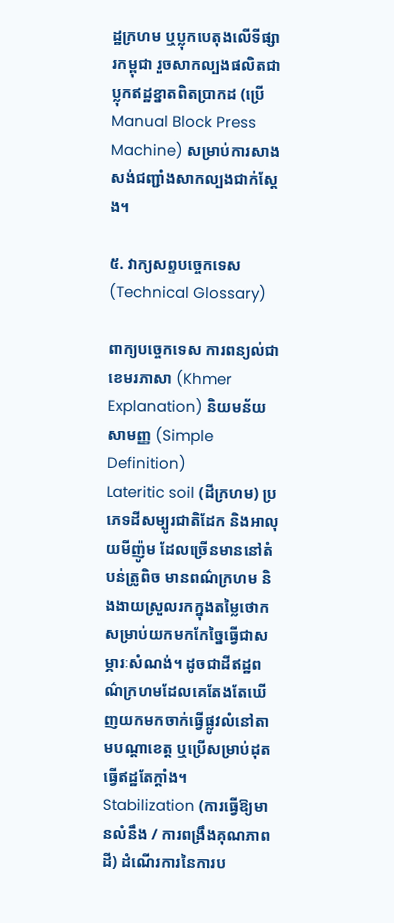ដ្ឋក្រហម ឬប្លុកបេតុងលើទីផ្សារកម្ពុជា រួចសាកល្បងផលិតជាប្លុកឥដ្ឋខ្នាតពិតប្រាកដ (ប្រើ Manual Block Press Machine) សម្រាប់ការសាងសង់ជញ្ជាំងសាកល្បងជាក់ស្តែង។

៥. វាក្យសព្ទបច្ចេកទេស (Technical Glossary)

ពាក្យបច្ចេកទេស ការពន្យល់ជាខេមរភាសា (Khmer Explanation) និយមន័យសាមញ្ញ (Simple Definition)
Lateritic soil (ដីក្រហម) ប្រភេទដីសម្បូរជាតិដែក និងអាលុយមីញ៉ូម ដែលច្រើនមាននៅតំបន់ត្រូពិច មានពណ៌ក្រហម និងងាយស្រួលរកក្នុងតម្លៃថោកសម្រាប់យកមកកែច្នៃធ្វើជាសម្ភារៈសំណង់។ ដូចជាដីឥដ្ឋពណ៌ក្រហមដែលគេតែងតែឃើញយកមកចាក់ធ្វើផ្លូវលំនៅតាមបណ្តាខេត្ត ឬប្រើសម្រាប់ដុតធ្វើឥដ្ឋតែក្តាំង។
Stabilization (ការធ្វើឱ្យមានលំនឹង / ការពង្រឹងគុណភាពដី) ដំណើរការនៃការប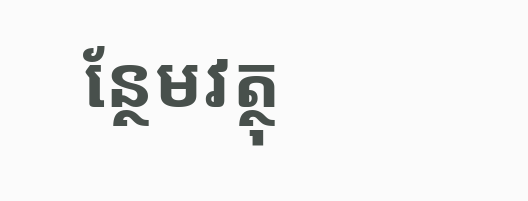ន្ថែមវត្ថុ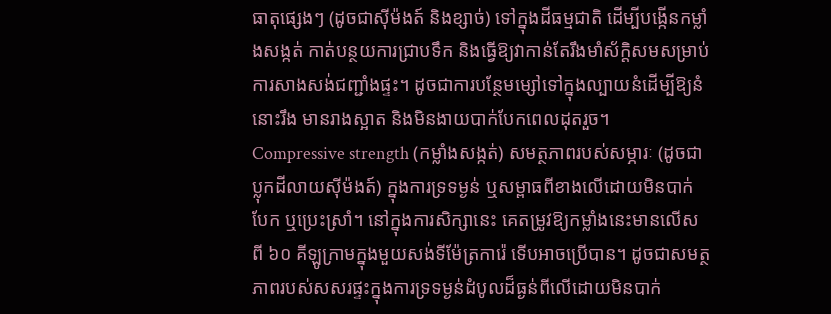ធាតុផ្សេងៗ (ដូចជាស៊ីម៉ងត៍ និងខ្សាច់) ទៅក្នុងដីធម្មជាតិ ដើម្បីបង្កើនកម្លាំងសង្កត់ កាត់បន្ថយការជ្រាបទឹក និងធ្វើឱ្យវាកាន់តែរឹងមាំស័ក្តិសមសម្រាប់ការសាងសង់ជញ្ជាំងផ្ទះ។ ដូចជាការបន្ថែមម្សៅទៅក្នុងល្បាយនំដើម្បីឱ្យនំនោះរឹង មានរាងស្អាត និងមិនងាយបាក់បែកពេលដុតរួច។
Compressive strength (កម្លាំងសង្កត់) សមត្ថភាពរបស់សម្ភារៈ (ដូចជាប្លុកដីលាយស៊ីម៉ងត៍) ក្នុងការទ្រទម្ងន់ ឬសម្ពាធពីខាងលើដោយមិនបាក់បែក ឬប្រេះស្រាំ។ នៅក្នុងការសិក្សានេះ គេតម្រូវឱ្យកម្លាំងនេះមានលើសពី ៦០ គីឡូក្រាមក្នុងមួយសង់ទីម៉ែត្រការ៉េ ទើបអាចប្រើបាន។ ដូចជាសមត្ថភាពរបស់សសរផ្ទះក្នុងការទ្រទម្ងន់ដំបូលដ៏ធ្ងន់ពីលើដោយមិនបាក់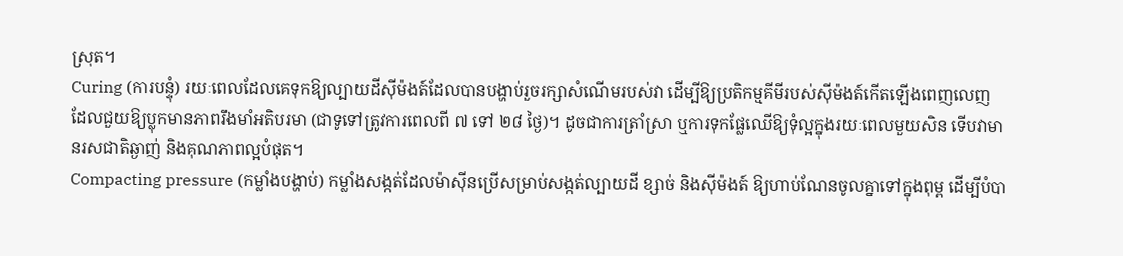ស្រុត។
Curing (ការបន្ទុំ) រយៈពេលដែលគេទុកឱ្យល្បាយដីស៊ីម៉ងត៍ដែលបានបង្ហាប់រួចរក្សាសំណើមរបស់វា ដើម្បីឱ្យប្រតិកម្មគីមីរបស់ស៊ីម៉ងត៍កើតឡើងពេញលេញ ដែលជួយឱ្យប្លុកមានភាពរឹងមាំអតិបរមា (ជាទូទៅត្រូវការពេលពី ៧ ទៅ ២៨ ថ្ងៃ)។ ដូចជាការត្រាំស្រា ឬការទុកផ្លែឈើឱ្យទុំល្អក្នុងរយៈពេលមួយសិន ទើបវាមានរសជាតិឆ្ងាញ់ និងគុណភាពល្អបំផុត។
Compacting pressure (កម្លាំងបង្ហាប់) កម្លាំងសង្កត់ដែលម៉ាស៊ីនប្រើសម្រាប់សង្កត់ល្បាយដី ខ្សាច់ និងស៊ីម៉ងត៍ ឱ្យហាប់ណែនចូលគ្នាទៅក្នុងពុម្ព ដើម្បីបំបា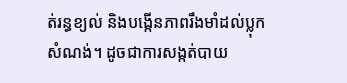ត់រន្ធខ្យល់ និងបង្កើនភាពរឹងមាំដល់ប្លុកសំណង់។ ដូចជាការសង្កត់បាយ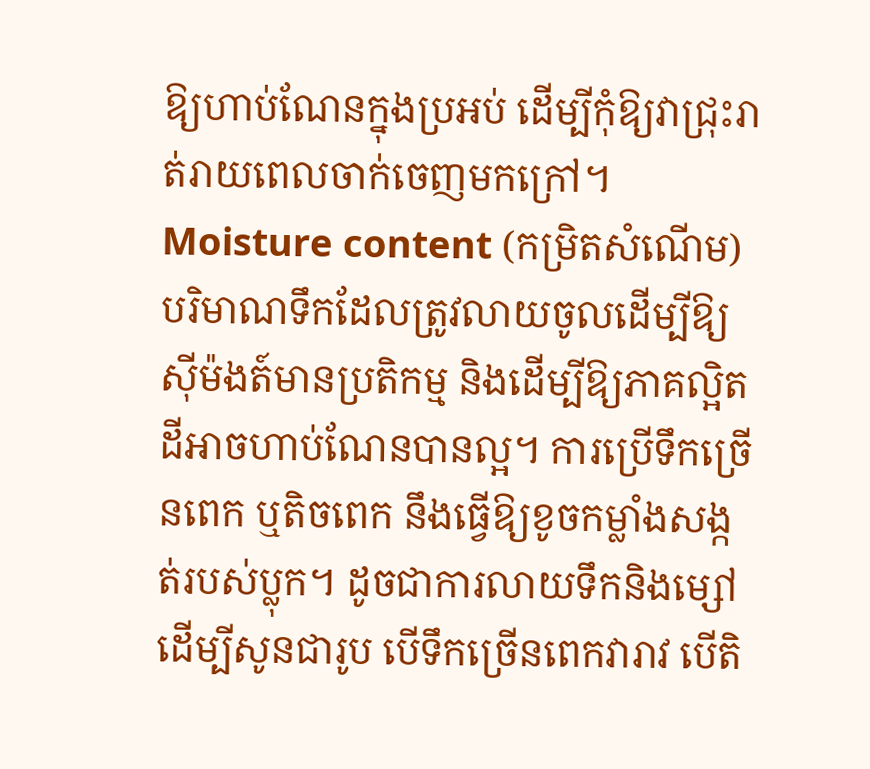ឱ្យហាប់ណែនក្នុងប្រអប់ ដើម្បីកុំឱ្យវាជ្រុះរាត់រាយពេលចាក់ចេញមកក្រៅ។
Moisture content (កម្រិតសំណើម) បរិមាណទឹកដែលត្រូវលាយចូលដើម្បីឱ្យស៊ីម៉ងត៍មានប្រតិកម្ម និងដើម្បីឱ្យភាគល្អិតដីអាចហាប់ណែនបានល្អ។ ការប្រើទឹកច្រើនពេក ឬតិចពេក នឹងធ្វើឱ្យខូចកម្លាំងសង្កត់របស់ប្លុក។ ដូចជាការលាយទឹកនិងម្សៅដើម្បីសូនជារូប បើទឹកច្រើនពេកវារាវ បើតិ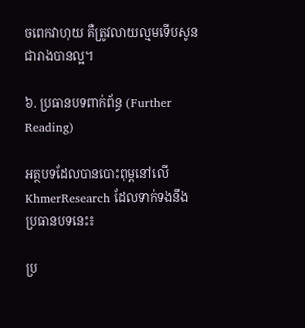ចពេកវាហុយ គឺត្រូវលាយល្មមទើបសូនជារាងបានល្អ។

៦. ប្រធានបទពាក់ព័ន្ធ (Further Reading)

អត្ថបទដែលបានបោះពុម្ពនៅលើ KhmerResearch ដែលទាក់ទងនឹងប្រធានបទនេះ៖

ប្រ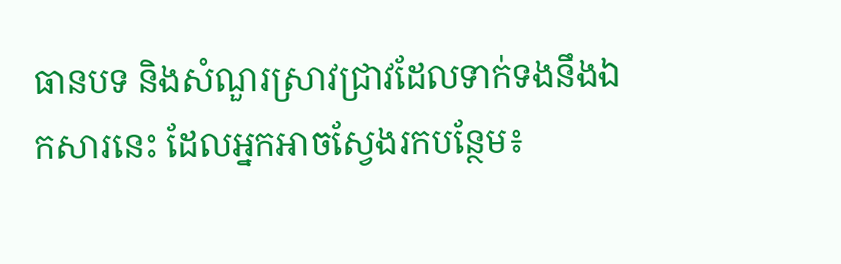ធានបទ និងសំណួរស្រាវជ្រាវដែលទាក់ទងនឹងឯកសារនេះ ដែលអ្នកអាចស្វែងរកបន្ថែម៖